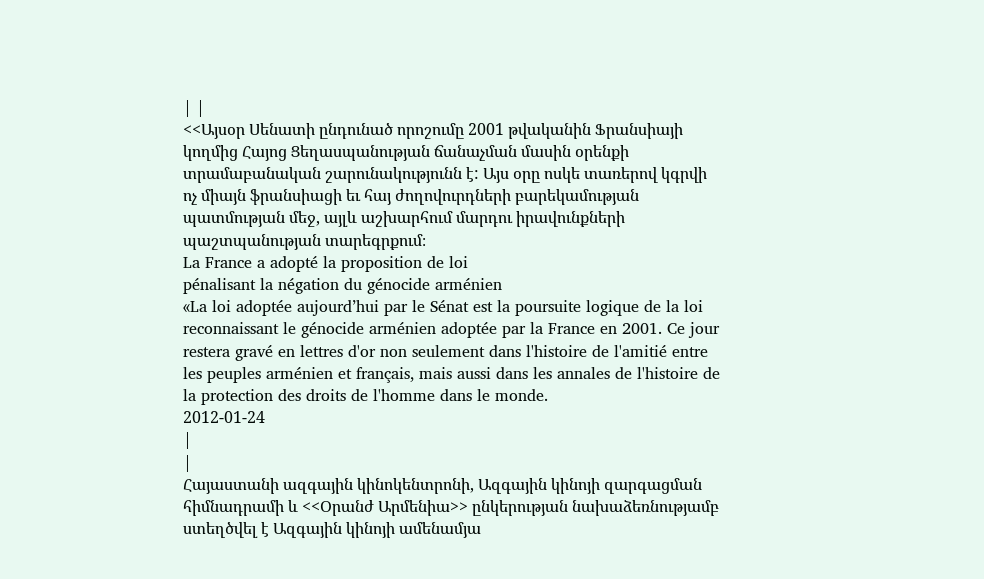| |
<<Այսօր Սենատի ընդունած որոշումը 2001 թվականին Ֆրանսիայի կողմից Հայոց Ցեղասպանության ճանաչման մասին օրենքի տրամաբանական շարունակությունն է: Այս օրը ոսկե տառերով կգրվի ոչ միայն ֆրանսիացի եւ հայ ժողովուրդների բարեկամության պատմության մեջ, այլև աշխարհում մարդու իրավունքների պաշտպանության տարեգրքում։
La France a adopté la proposition de loi
pénalisant la négation du génocide arménien
«La loi adoptée aujourd’hui par le Sénat est la poursuite logique de la loi reconnaissant le génocide arménien adoptée par la France en 2001. Ce jour restera gravé en lettres d'or non seulement dans l'histoire de l'amitié entre les peuples arménien et français, mais aussi dans les annales de l'histoire de la protection des droits de l'homme dans le monde.
2012-01-24
|
|
Հայաստանի ազգային կինոկենտրոնի, Ազգային կինոյի զարգացման հիմնադրամի և <<Օրանժ Արմենիա>> ընկերության նախաձեռնությամբ ստեղծվել է Ազգային կինոյի ամենամյա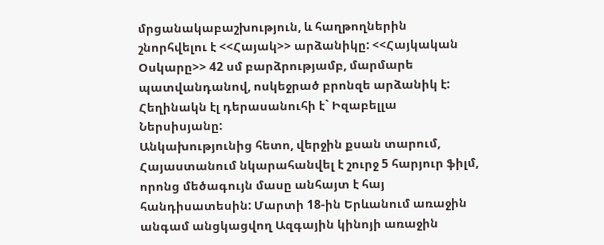մրցանակաբաշխություն, և հաղթողներին շնորհվելու է <<Հայակ>> արձանիկը: <<Հայկական Օսկարը>> 42 սմ բարձրությամբ, մարմարե պատվանդանով, ոսկեջրած բրոնզե արձանիկ է: Հեղինակն էլ դերասանուհի է` Իզաբելլա Ներսիսյանը:
Անկախությունից հետո, վերջին քսան տարում, Հայաստանում նկարահանվել է շուրջ 5 հարյուր ֆիլմ, որոնց մեծագույն մասը անհայտ է հայ հանդիսատեսին: Մարտի 18-ին Երևանում առաջին անգամ անցկացվող Ազգային կինոյի առաջին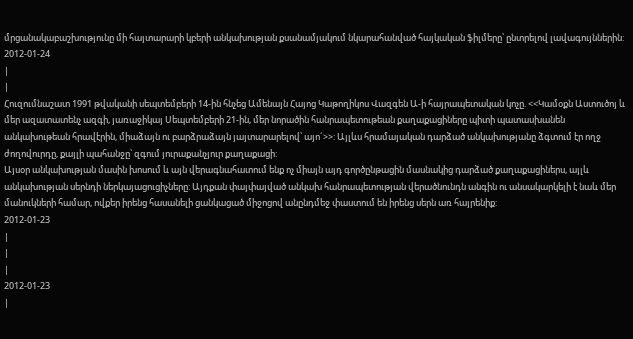մրցանակաբաշխությունը մի հայտարարի կբերի անկախության քսանամյակում նկարահանված հայկական ֆիլմերը՝ ընտրելով լավագույններին:
2012-01-24
|
|
Հուզումնաշատ 1991 թվականի սեպտեմբերի 14-ին հնչեց Ամենայն Հայոց Կաթողիկոս Վազգեն Ա-ի հայրապետական կոչը. <<Կամօքն Աստուծոյ և մեր ազատատենչ ազգի, յառաջիկայ Սեպտեմբերի 21-ին, մեր նորածին հանրապետութեան քաղաքացիները պիտի պատասխանեն անկախութեան հրավէրին, միաձայն ու բարձրաձայն յայտարարելով՝ այո´>>: Այլևս հրամայական դարձած անկախությանը ձգտում էր ողջ ժողովուրդը, քայլի պահանջը՝ զգում յուրաքանչյուր քաղաքացի:
Այսօր անկախության մասին խոսում և այն վերագնահատում ենք ոչ միայն այդ գործընթացին մասնակից դարձած քաղաքացիներս, այլև անկախության սերնդի ներկայացուցիչները: Այդքան փայփայված անկախ հանրապետության վերածնունդն անգին ու անսակարկելի է նաև մեր մանուկների համար, ովքեր իրենց հասանելի ցանկացած միջոցով անընդմեջ փաստում են իրենց սերն առ հայրենիք:
2012-01-23
|
|
|
2012-01-23
|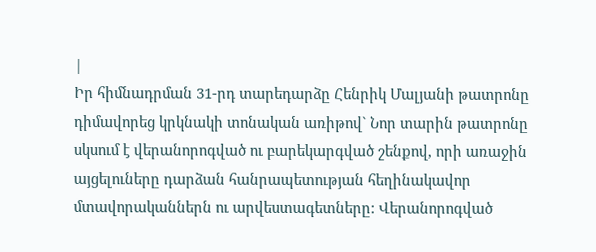|
Իր հիմնադրման 31-րդ տարեդարձը Հենրիկ Մալյանի թատրոնը դիմավորեց կրկնակի տոնական առիթով` Նոր տարին թատրոնը սկսում է վերանորոգված ու բարեկարգված շենքով, որի առաջին այցելուները դարձան հանրապետության հեղինակավոր մտավորականներն ու արվեստագետները: Վերանորոգված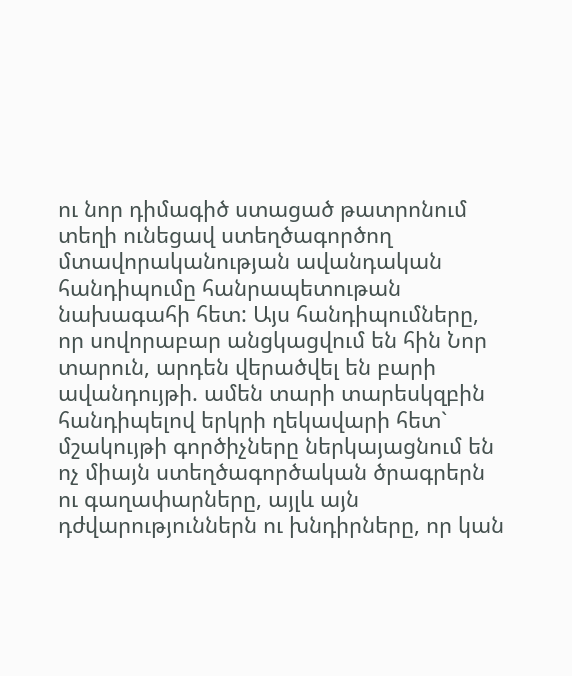ու նոր դիմագիծ ստացած թատրոնում տեղի ունեցավ ստեղծագործող մտավորականության ավանդական հանդիպումը հանրապետութան նախագահի հետ: Այս հանդիպումները, որ սովորաբար անցկացվում են հին Նոր տարուն, արդեն վերածվել են բարի ավանդույթի. ամեն տարի տարեսկզբին հանդիպելով երկրի ղեկավարի հետ` մշակույթի գործիչները ներկայացնում են ոչ միայն ստեղծագործական ծրագրերն ու գաղափարները, այլև այն դժվարություններն ու խնդիրները, որ կան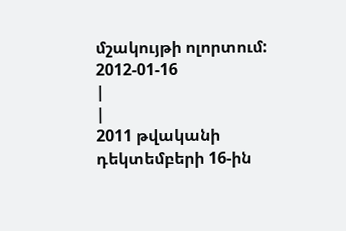մշակույթի ոլորտում:
2012-01-16
|
|
2011 թվականի դեկտեմբերի 16-ին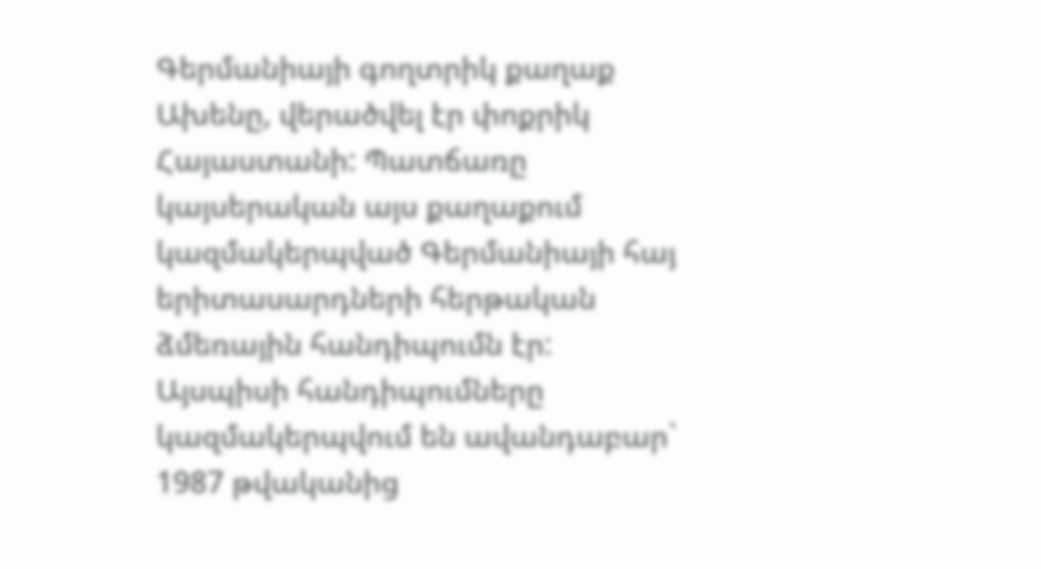Գերմանիայի գողտրիկ քաղաք Ախենը, վերածվել էր փոքրիկ Հայաստանի: Պատճառը կայսերական այս քաղաքում կազմակերպված Գերմանիայի հայ երիտասարդների հերթական ձմեռային հանդիպումն էր: Այսպիսի հանդիպումները կազմակերպվում են ավանդաբար` 1987 թվականից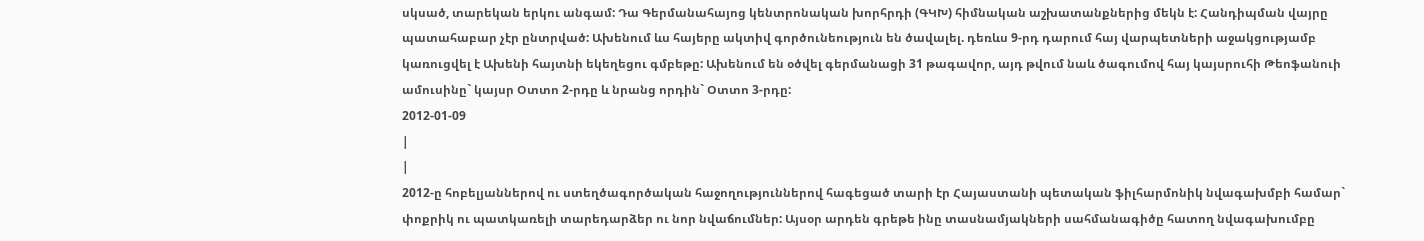սկսած, տարեկան երկու անգամ: Դա Գերմանահայոց կենտրոնական խորհրդի (ԳԿԽ) հիմնական աշխատանքներից մեկն է: Հանդիպման վայրը պատահաբար չէր ընտրված: Ախենում ևս հայերը ակտիվ գործունեություն են ծավալել. դեռևս 9-րդ դարում հայ վարպետների աջակցությամբ կառուցվել է Ախենի հայտնի եկեղեցու գմբեթը: Ախենում են օծվել գերմանացի 31 թագավոր, այդ թվում նաև ծագումով հայ կայսրուհի Թեոֆանուի ամուսինը` կայսր Օտտո 2-րդը և նրանց որդին` Օտտո 3-րդը:
2012-01-09
|
|
2012-ը հոբելյաններով ու ստեղծագործական հաջողություններով հագեցած տարի էր Հայաստանի պետական ֆիլհարմոնիկ նվագախմբի համար` փոքրիկ ու պատկառելի տարեդարձեր ու նոր նվաճումներ: Այսօր արդեն գրեթե ինը տասնամյակների սահմանագիծը հատող նվագախումբը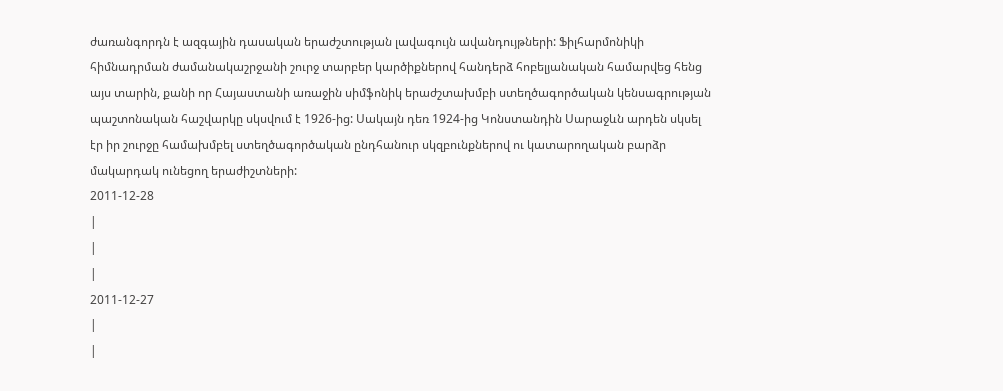ժառանգորդն է ազգային դասական երաժշտության լավագույն ավանդույթների: Ֆիլհարմոնիկի հիմնադրման ժամանակաշրջանի շուրջ տարբեր կարծիքներով հանդերձ հոբելյանական համարվեց հենց այս տարին, քանի որ Հայաստանի առաջին սիմֆոնիկ երաժշտախմբի ստեղծագործական կենսագրության պաշտոնական հաշվարկը սկսվում է 1926-ից: Սակայն դեռ 1924-ից Կոնստանդին Սարաջևն արդեն սկսել էր իր շուրջը համախմբել ստեղծագործական ընդհանուր սկզբունքներով ու կատարողական բարձր մակարդակ ունեցող երաժիշտների:
2011-12-28
|
|
|
2011-12-27
|
|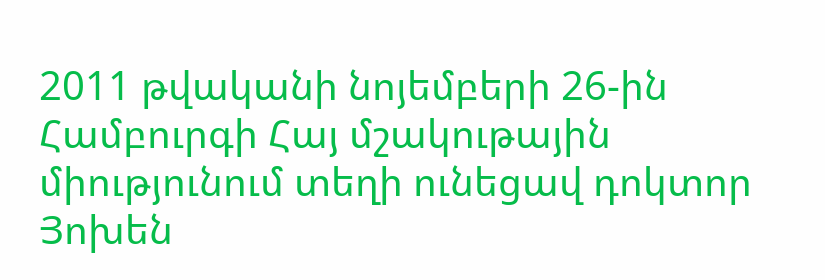2011 թվականի նոյեմբերի 26-ին Համբուրգի Հայ մշակութային միությունում տեղի ունեցավ դոկտոր Յոխեն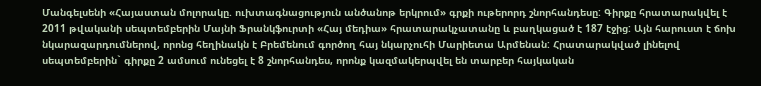Մանգելսենի «Հայաստան մոլորակը. ուխտագնացություն անծանոթ երկրում» գրքի ութերորդ շնորհանդեսը: Գիրքը հրատարակվել է 2011 թվականի սեպտեմբերին Մայնի Ֆրանկֆուրտի «Հայ մեդիա» հրատարակչատանը և բաղկացած է 187 էջից: Այն հարուստ է ճոխ նկարազարդումներով, որոնց հեղինակն է Բրեմենում գործող հայ նկարչուհի Մարիետա Արմենան: Հրատարակված լինելով սեպտեմբերին` գիրքը 2 ամսում ունեցել է 8 շնորհանդես, որոնք կազմակերպվել են տարբեր հայկական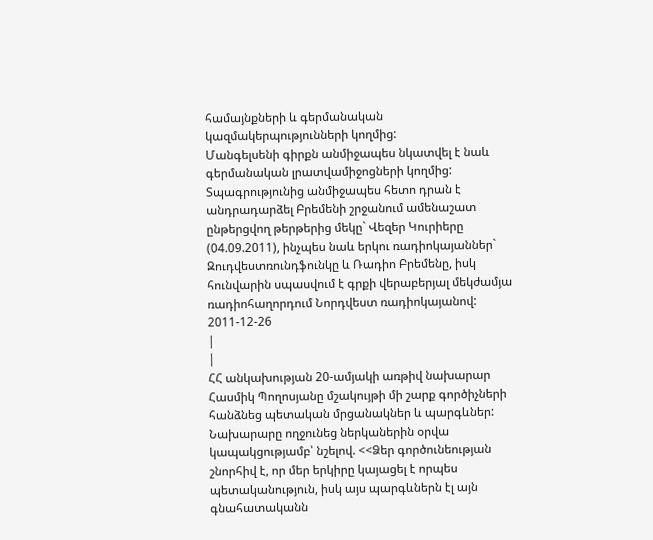համայնքների և գերմանական կազմակերպությունների կողմից:
Մանգելսենի գիրքն անմիջապես նկատվել է նաև գերմանական լրատվամիջոցների կողմից: Տպագրությունից անմիջապես հետո դրան է անդրադարձել Բրեմենի շրջանում ամենաշատ ընթերցվող թերթերից մեկը` Վեզեր Կուրիերը (04.09.2011), ինչպես նաև երկու ռադիոկայաններ` Զուդվեստռունդֆունկը և Ռադիո Բրեմենը, իսկ հունվարին սպասվում է գրքի վերաբերյալ մեկժամյա ռադիոհաղորդում Նորդվեստ ռադիոկայանով:
2011-12-26
|
|
ՀՀ անկախության 20-ամյակի առթիվ նախարար Հասմիկ Պողոսյանը մշակույթի մի շարք գործիչների հանձնեց պետական մրցանակներ և պարգևներ: Նախարարը ողջունեց ներկաներին օրվա կապակցությամբ՝ նշելով. <<Ձեր գործունեության շնորհիվ է, որ մեր երկիրը կայացել է որպես պետականություն, իսկ այս պարգևներն էլ այն գնահատականն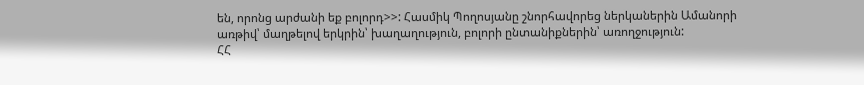են, որոնց արժանի եք բոլորդ>>: Հասմիկ Պողոսյանը շնորհավորեց ներկաներին Ամանորի առթիվ՝ մաղթելով երկրին՝ խաղաղություն, բոլորի ընտանիքներին՝ առողջություն:
ՀՀ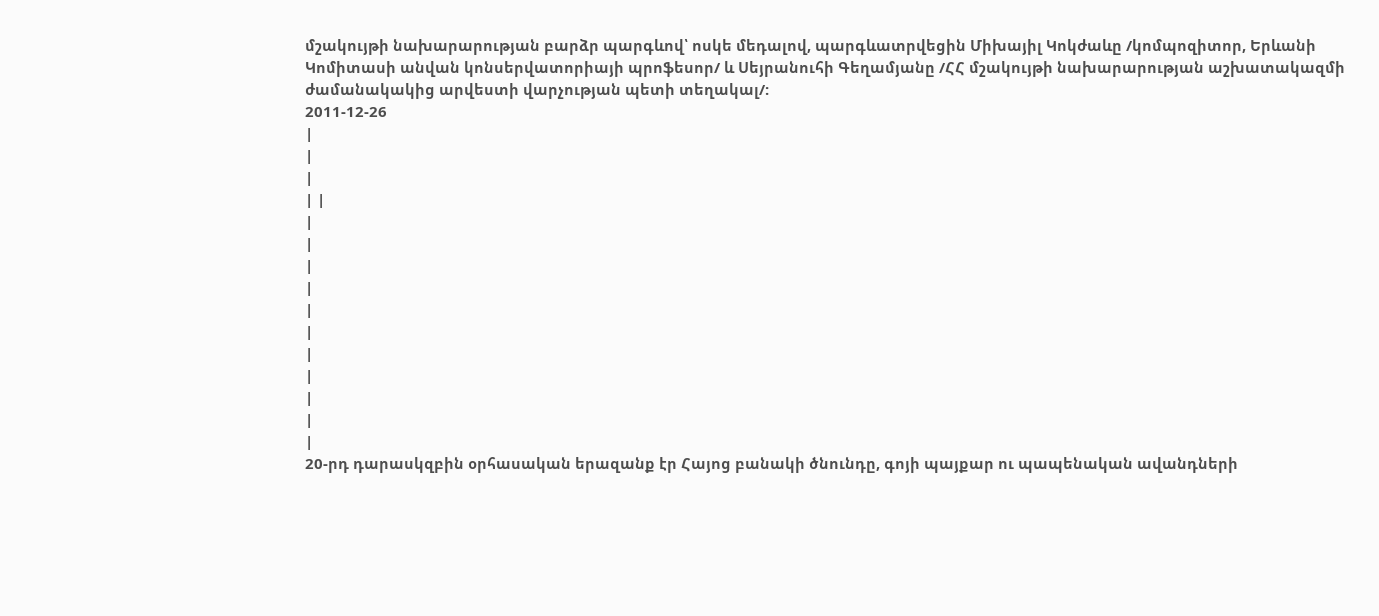մշակույթի նախարարության բարձր պարգևով՝ ոսկե մեդալով, պարգևատրվեցին Միխայիլ Կոկժաևը /կոմպոզիտոր, Երևանի Կոմիտասի անվան կոնսերվատորիայի պրոֆեսոր/ և Սեյրանուհի Գեղամյանը /ՀՀ մշակույթի նախարարության աշխատակազմի ժամանակակից արվեստի վարչության պետի տեղակալ/:
2011-12-26
|
|
|
| |
|
|
|
|
|
|
|
|
|
|
|
20-րդ դարասկզբին օրհասական երազանք էր Հայոց բանակի ծնունդը, գոյի պայքար ու պապենական ավանդների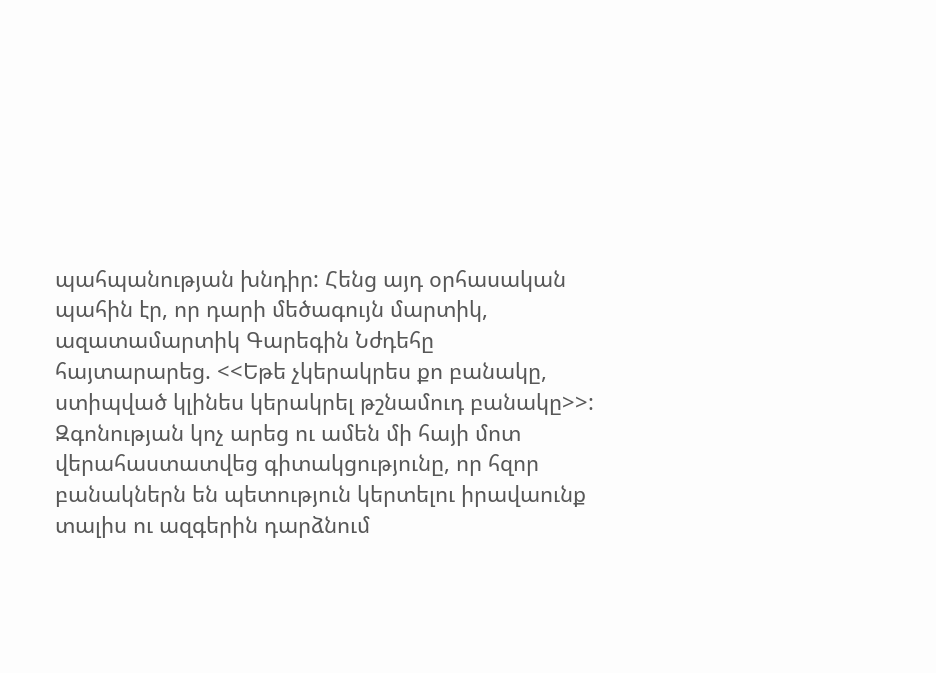պահպանության խնդիր: Հենց այդ օրհասական պահին էր, որ դարի մեծագույն մարտիկ, ազատամարտիկ Գարեգին Նժդեհը հայտարարեց. <<Եթե չկերակրես քո բանակը, ստիպված կլինես կերակրել թշնամուդ բանակը>>: Զգոնության կոչ արեց ու ամեն մի հայի մոտ վերահաստատվեց գիտակցությունը, որ հզոր բանակներն են պետություն կերտելու իրավաունք տալիս ու ազգերին դարձնում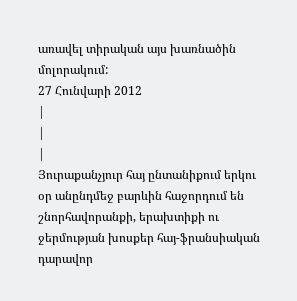առավել տիրական այս խառնածին մոլորակում:
27 Հունվարի 2012
|
|
|
Յուրաքանչյուր հայ ընտանիքում երկու օր անընդմեջ բարևին հաջորդում են շնորհավորանքի, երախտիքի ու ջերմության խոսքեր հայ-ֆրանսիական դարավոր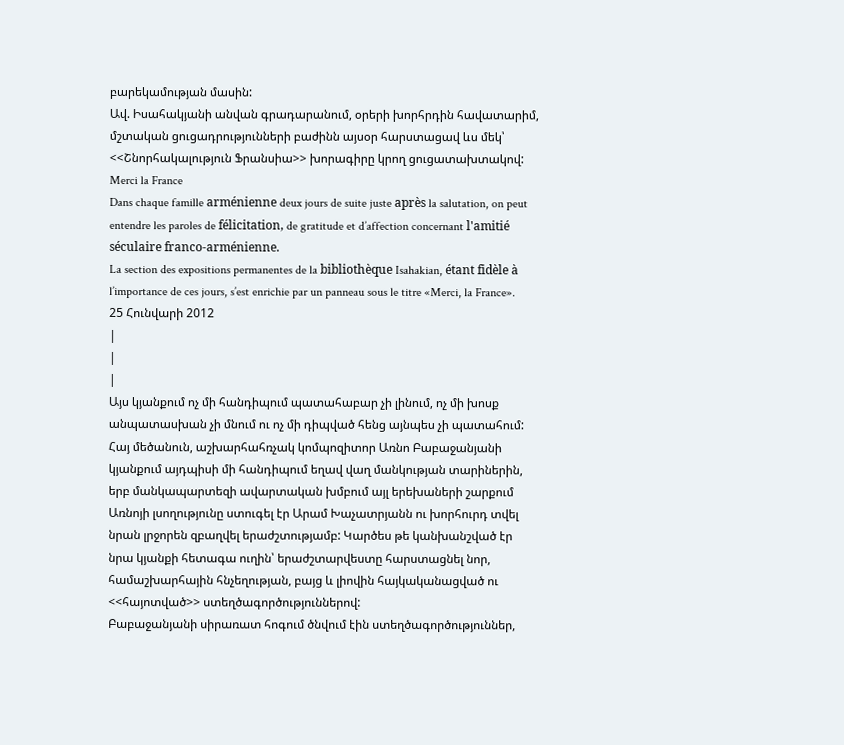բարեկամության մասին:
Ավ. Իսահակյանի անվան գրադարանում, օրերի խորհրդին հավատարիմ, մշտական ցուցադրությունների բաժինն այսօր հարստացավ ևս մեկ՝ <<Շնորհակալություն Ֆրանսիա>> խորագիրը կրող ցուցատախտակով:
Merci la France
Dans chaque famille arménienne deux jours de suite juste après la salutation, on peut entendre les paroles de félicitation, de gratitude et d’affection concernant l'amitié séculaire franco-arménienne.
La section des expositions permanentes de la bibliothèque Isahakian, étant fidèle à l’importance de ces jours, s’est enrichie par un panneau sous le titre «Merci, la France».
25 Հունվարի 2012
|
|
|
Այս կյանքում ոչ մի հանդիպում պատահաբար չի լինում, ոչ մի խոսք անպատասխան չի մնում ու ոչ մի դիպված հենց այնպես չի պատահում: Հայ մեծանուն, աշխարհահռչակ կոմպոզիտոր Առնո Բաբաջանյանի կյանքում այդպիսի մի հանդիպում եղավ վաղ մանկության տարիներին, երբ մանկապարտեզի ավարտական խմբում այլ երեխաների շարքում Առնոյի լսողությունը ստուգել էր Արամ Խաչատրյանն ու խորհուրդ տվել նրան լրջորեն զբաղվել երաժշտությամբ: Կարծես թե կանխանշված էր նրա կյանքի հետագա ուղին՝ երաժշտարվեստը հարստացնել նոր, համաշխարհային հնչեղության, բայց և լիովին հայկականացված ու <<հայոտված>> ստեղծագործություններով:
Բաբաջանյանի սիրառատ հոգում ծնվում էին ստեղծագործություններ,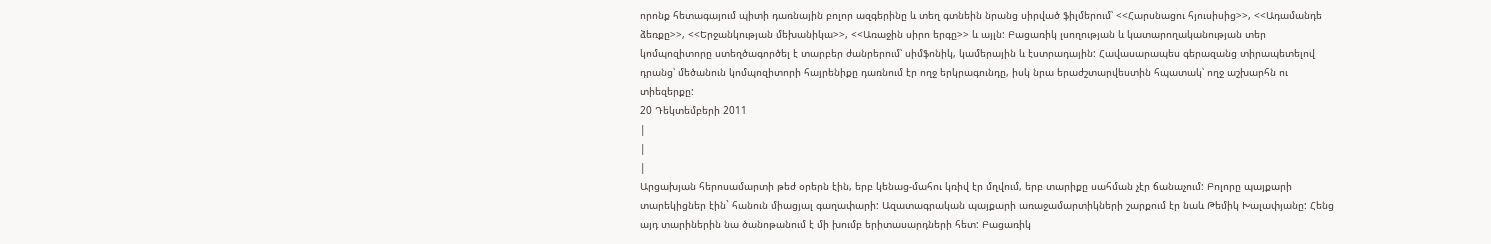որոնք հետագայում պիտի դառնային բոլոր ազգերինը և տեղ գտնեին նրանց սիրված ֆիլմերում՝ <<Հարսնացու հյուսիսից>>, <<Ադամանդե ձեռքը>>, <<Երջանկության մեխանիկա>>, <<Առաջին սիրո երգը>> և այլն: Բացառիկ լսողության և կատարողականության տեր կոմպոզիտորը ստեղծագործել է տարբեր ժանրերում՝ սիմֆոնիկ, կամերային և էստրադային: Հավասարապես գերազանց տիրապետելով դրանց՝ մեծանուն կոմպոզիտորի հայրենիքը դառնում էր ողջ երկրագունդը, իսկ նրա երաժշտարվեստին հպատակ՝ ողջ աշխարհն ու տիեզերքը:
20 Դեկտեմբերի 2011
|
|
|
Արցախյան հերոսամարտի թեժ օրերն էին, երբ կենաց-մահու կռիվ էր մղվում, երբ տարիքը սահման չէր ճանաչում: Բոլորը պայքարի տարեկիցներ էին` հանուն միացյալ գաղափարի: Ազատագրական պայքարի առաջամարտիկների շարքում էր նաև Թեմիկ Խալափյանը: Հենց այդ տարիներին նա ծանոթանում է մի խումբ երիտասարդների հետ: Բացառիկ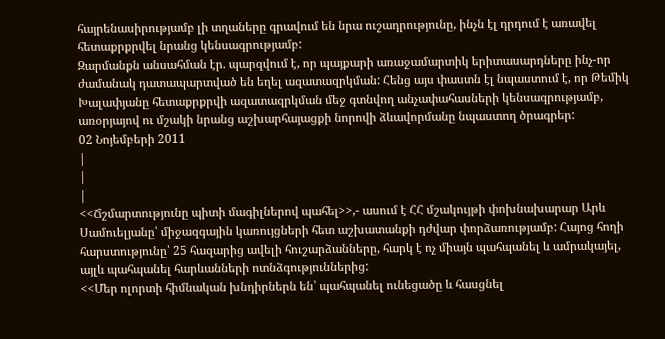հայրենասիրությամբ լի տղաները գրավում են նրա ուշադրությունը, ինչն էլ դրդում է առավել հետաքրքրվել նրանց կենսագրությամբ:
Զարմանքն անսահման էր. պարզվում է, որ պայքարի առաջամարտիկ երիտասարդները ինչ-որ ժամանակ դատապարտված են եղել ազատազրկման: Հենց այս փաստն էլ նպաստում է, որ Թեմիկ Խալափյանը հետաքրքրվի ազատազրկման մեջ գտնվող անչափահասների կենսագրությամբ, առօրյայով ու մշակի նրանց աշխարհայացքի նորովի ձևավորմանը նպաստող ծրագրեր:
02 Նոյեմբերի 2011
|
|
|
<<Ճշմարտությունը պիտի մագիլներով պահել>>,- ասում է ՀՀ մշակույթի փոխնախարար Արև Սամուելյանը՝ միջազգային կառույցների հետ աշխատանքի դժվար փորձառությամբ: Հայոց հողի հարստությունը՝ 25 հազարից ավելի հուշարձանները, հարկ է ոչ միայն պահպանել և ամրակայել, այլև պահպանել հարևանների ոտնձգություններից:
<<Մեր ոլորտի հիմնական խնդիրներն են՝ պահպանել ունեցածը և հասցնել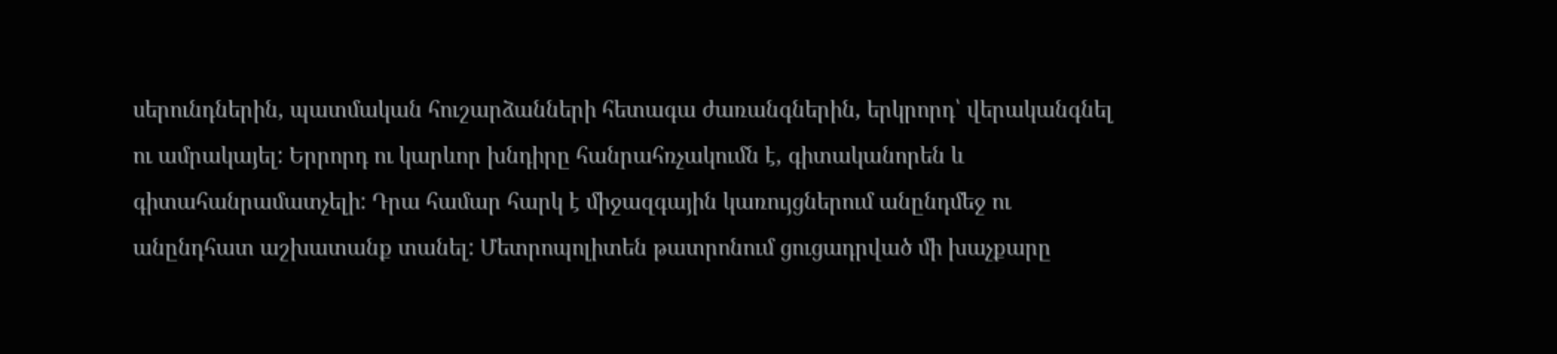սերունդներին, պատմական հուշարձանների հետագա ժառանգներին, երկրորդ՝ վերականգնել ու ամրակայել: Երրորդ ու կարևոր խնդիրը հանրահռչակումն է, գիտականորեն և գիտահանրամատչելի: Դրա համար հարկ է միջազգային կառույցներում անընդմեջ ու անընդհատ աշխատանք տանել: Մետրոպոլիտեն թատրոնում ցուցադրված մի խաչքարը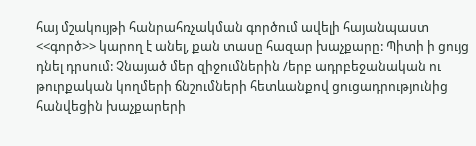հայ մշակույթի հանրահռչակման գործում ավելի հայանպաստ <<գործ>> կարող է անել, քան տասը հազար խաչքարը: Պիտի ի ցույց դնել դրսում: Չնայած մեր զիջումներին /երբ ադրբեջանական ու թուրքական կողմերի ճնշումների հետևանքով ցուցադրությունից հանվեցին խաչքարերի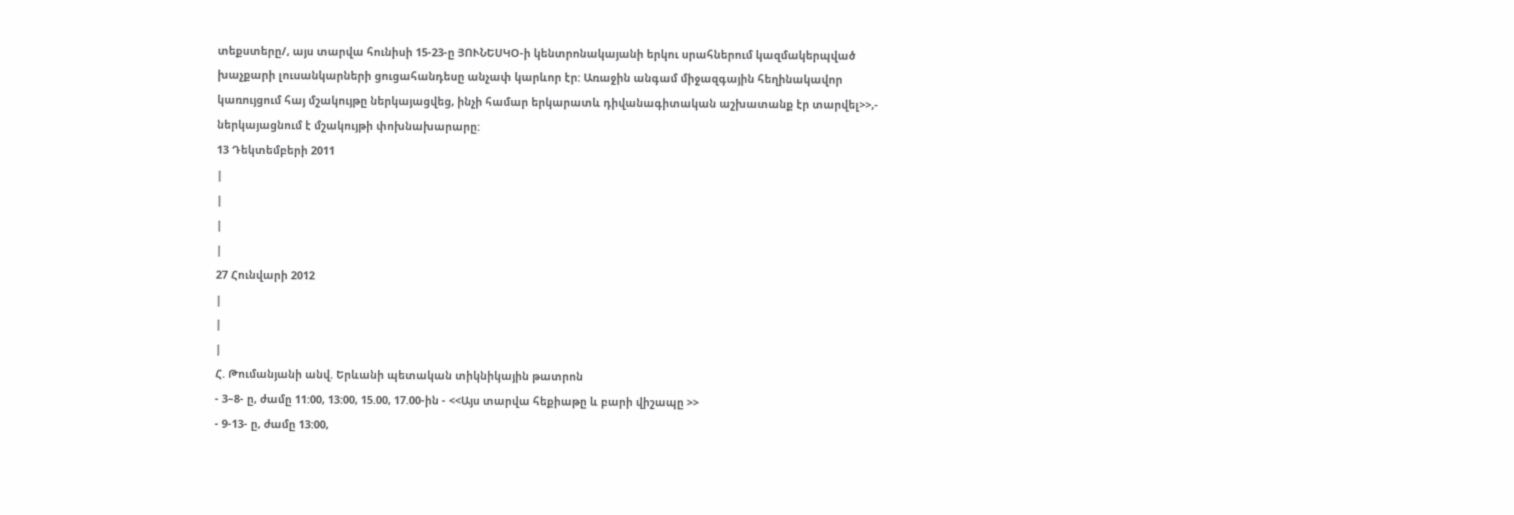տեքստերը/, այս տարվա հունիսի 15-23-ը ՅՈՒՆԵՍԿՕ-ի կենտրոնակայանի երկու սրահներում կազմակերպված խաչքարի լուսանկարների ցուցահանդեսը անչափ կարևոր էր: Առաջին անգամ միջազգային հեղինակավոր կառույցում հայ մշակույթը ներկայացվեց, ինչի համար երկարատև դիվանագիտական աշխատանք էր տարվել>>,- ներկայացնում է մշակույթի փոխնախարարը:
13 Դեկտեմբերի 2011
|
|
|
|
27 Հունվարի 2012
|
|
|
Հ. Թումանյանի անվ. Երևանի պետական տիկնիկային թատրոն
- 3–8- ը, ժամը 11:00, 13:00, 15.00, 17.00-ին - <<Այս տարվա հեքիաթը և բարի վիշապը >>
- 9-13- ը, ժամը 13:00,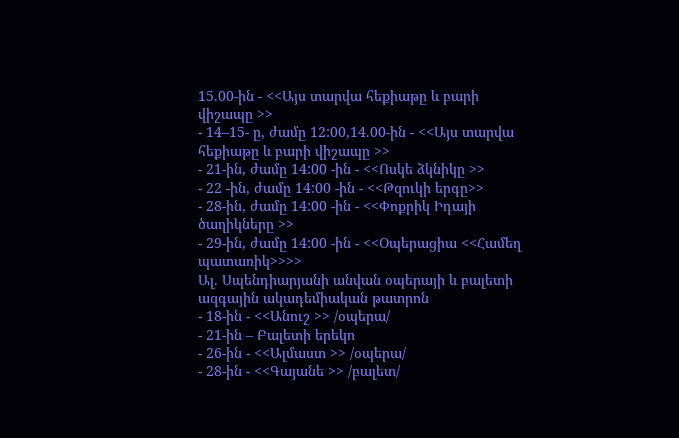15.00-ին - <<Այս տարվա հեքիաթը և բարի վիշապը >>
- 14–15- ը, ժամը 12:00,14.00-ին - <<Այս տարվա հեքիաթը և բարի վիշապը >>
- 21-ին, ժամը 14:00 -ին - <<Ոսկե ձկնիկը >>
- 22 -ին, ժամը 14:00 -ին - <<Թզուկի երգը>>
- 28-ին, ժամը 14:00 -ին - <<Փոքրիկ Իդայի ծաղիկները >>
- 29-ին, ժամը 14:00 -ին - <<Օպերացիա <<Համեղ պատառիկ>>>>
Ալ. Սպենդիարյանի անվան օպերայի և բալետի ազգային ակադեմիական թատրոն
- 18-ին - <<Անուշ >> /օպերա/
- 21-ին – Բալետի երեկո
- 26-ին - <<Ալմաստ >> /օպերա/
- 28-ին - <<Գայանե >> /բալետ/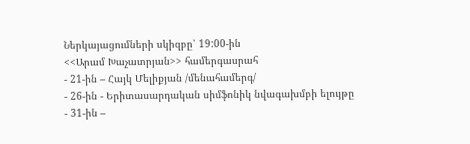Ներկայացումների սկիզբը՝ 19:00-ին
<<Արամ Խաչատրյան>> համերգասրահ
- 21-ին – Հայկ Մելիքյան /մենահամերգ/
- 26-ին - Երիտասարդական սիմֆոնիկ նվագախմբի ելույթը
- 31-ին –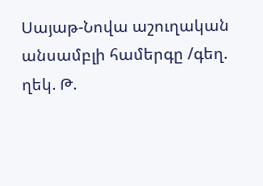Սայաթ-Նովա աշուղական անսամբլի համերգը /գեղ. ղեկ. Թ.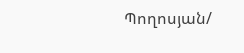Պողոսյան/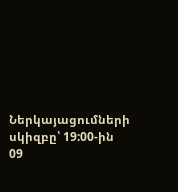Ներկայացումների սկիզբը՝ 19:00-ին
09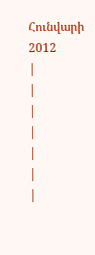Հունվարի 2012
|
|
|
|
|
|
|